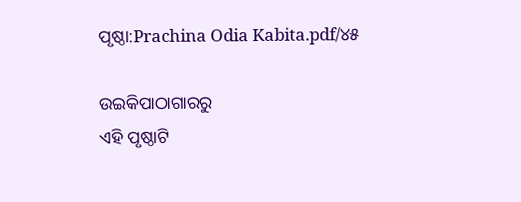ପୃଷ୍ଠା:Prachina Odia Kabita.pdf/୪୫

ଉଇକିପାଠାଗାର‌ରୁ
ଏହି ପୃଷ୍ଠାଟି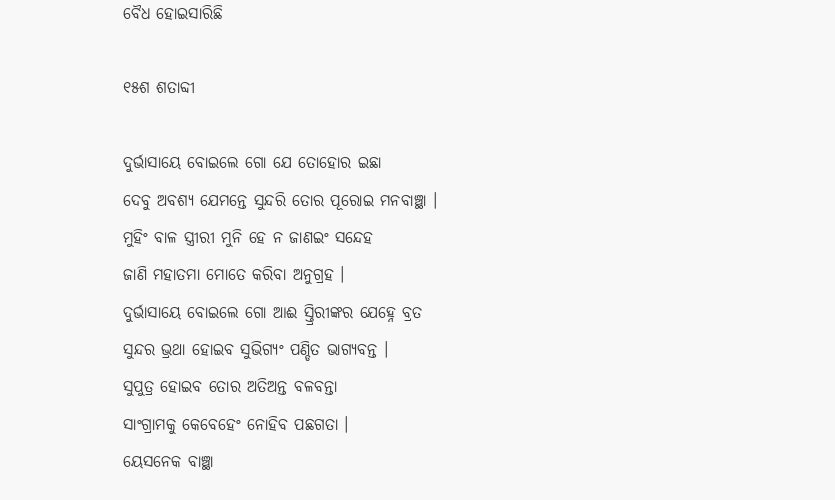ବୈଧ ହୋଇସାରିଛି

୧୫ଶ ଶତାବ୍ଦୀ

ଦୁର୍ଭାସାୟେ ବୋଇଲେ ଗୋ ଯେ ତୋହୋର ଇଛା
ଦେବୁ ଅବଶ୍ୟ ଯେମନ୍ତେ ସୁନ୍ଦରି ତୋର ପୂରୋଇ ମନବାଞ୍ଛା ।
ମୁହିଂ ବାଳ ସ୍ତ୍ରୀରୀ ମୁନି ହେ ନ ଜାଣଇଂ ସନ୍ଦେହ
ଜାଣି ମହାତମା ମୋତେ କରିବା ଅନୁଗ୍ରହ ।
ଦୁର୍ଭାସାୟେ ବୋଇଲେ ଗୋ ଆଈ ସ୍ତ୍ରିରୀଙ୍କର ଯେହ୍ନେ ବ୍ରତ
ସୁନ୍ଦର ଭ୍ରଥା ହୋଇବ ସୁଭିଗ୍ୟଂ ପଣ୍ଡିତ ଭାଗ୍ୟବନ୍ତ ।
ସୁପୁତ୍ର ହୋଇବ ତୋର ଅତିଅନ୍ତ ବଳବନ୍ତା
ସାଂଗ୍ରାମକୁ କେବେହେଂ ନୋହିବ ପଛଗତା ।
ୟେସନେକ ବାଞ୍ଛା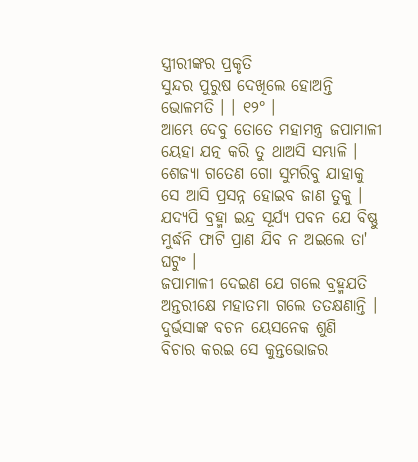ସ୍ତ୍ରୀରୀଙ୍କର ପ୍ରକୃତି
ସୁନ୍ଦର ପୁରୁଷ ଦେଖିଲେ ହୋଅନ୍ତି ଭୋଳମତି । । ୧୨° ।
ଆମ୍ଭେ ଦେବୁ ତୋତେ ମହାମନ୍ତ୍ର ଜପାମାଳୀ
ୟେହା ଯତ୍ନ କରି ତୁ ଥାଅସି ସମ୍ଭାଳି ।
ଶେଜ୍ୟା ଗତେଣ ଗୋ ସୁମରିବୁ ଯାହାକୁ
ସେ ଆସି ପ୍ରସନ୍ନ ହୋଇବ ଜାଣ ତୁକୁ ।
ଯଦ୍ୟପି ବ୍ରହ୍ମା ଇନ୍ଦ୍ର ସୂର୍ଯ୍ୟ ପବନ ଯେ ବିଷ୍ଣୁ
ମୁର୍ଦ୍ଧନି ଫାଟି ପ୍ରାଣ ଯିବ ନ ଅଇଲେ ତା' ଘଟୁଂ ।
ଜପାମାଳୀ ଦେଇଣ ଯେ ଗଲେ ବ୍ରହ୍ମଯତି
ଅନ୍ତରୀକ୍ଷେ ମହାତମା ଗଲେ ତତକ୍ଷଣାନ୍ତି ।
ଦୁର୍ଭସାଙ୍କ ବଚନ ୟେସନେକ ଶୁଣି
ବିଚାର କରଇ ସେ କୁନ୍ତଭୋଜର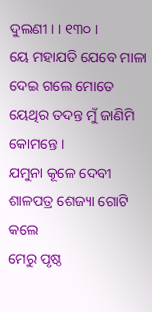ଦୁଲଣୀ । । ୧୩୦ ।
ୟେ ମହାଯତି ଯେବେ ମାଳା ଦେଇ ଗଲେ ମୋତେ
ୟେଥିର ତଦନ୍ତ ମୁଁ ଜାଣିମି କୋମନ୍ତେ ।
ଯମୁନା କୂଳେ ଦେବୀ ଶାଳପତ୍ର ଶେଜ୍ୟା ଗୋଟି କଲେ
ମେରୁ ପୃଷ୍ଠ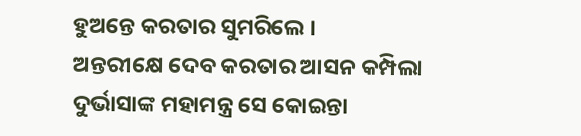ହୁଅନ୍ତେ କରତାର ସୁମରିଲେ ।
ଅନ୍ତରୀକ୍ଷେ ଦେବ କରତାର ଆସନ କମ୍ପିଲା
ଦୁର୍ଭାସାଙ୍କ ମହାମନ୍ତ୍ର ସେ କୋଇନ୍ତା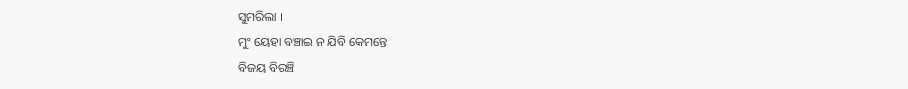ସୁମରିଲା ।
ମୁଂ ୟେହା ବଞ୍ଚାଇ ନ ଯିବି କେମନ୍ତେ
ବିଜୟ ବିରଞ୍ଚି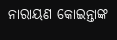ନାରାୟଣ କୋଇନ୍ତାଙ୍କ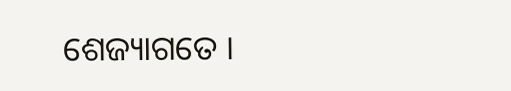ଶେଜ୍ୟାଗତେ ।